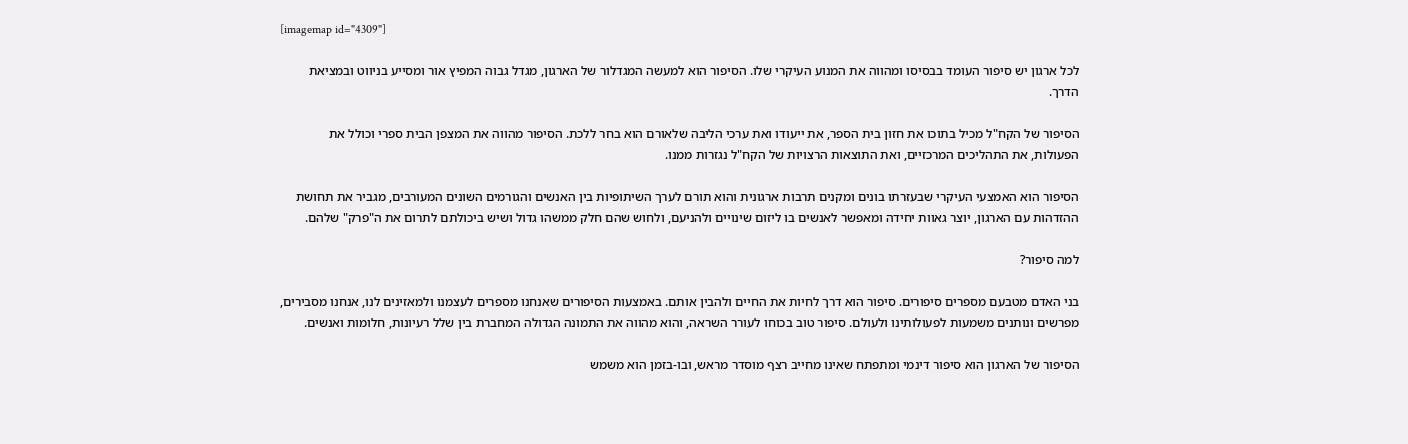[imagemap id="4309"]

לכל ארגון יש סיפור העומד בבסיסו ומהווה את המנוע העיקרי שלו. הסיפור הוא למעשה המגדלור של הארגון, מגדל גבוה המפיץ אור ומסייע בניווט ובמציאת הדרך.

הסיפור של הקח"ל מכיל בתוכו את חזון בית הספר, את ייעודו ואת ערכי הליבה שלאורם הוא בחר ללכת. הסיפור מהווה את המצפן הבית ספרי וכולל את הפעולות, את התהליכים המרכזיים, ואת התוצאות הרצויות של הקח"ל נגזרות ממנו.

הסיפור הוא האמצעי העיקרי שבעזרתו בונים ומקנים תרבות ארגונית והוא תורם לערך השיתופיות בין האנשים והגורמים השונים המעורבים, מגביר את תחושת ההזדהות עם הארגון, יוצר גאוות יחידה ומאפשר לאנשים בו ליזום שינויים ולהניעם, ולחוש שהם חלק ממשהו גדול ושיש ביכולתם לתרום את ה"פרק" שלהם.

למה סיפור?

בני האדם מטבעם מספרים סיפורים. סיפור הוא דרך לחיות את החיים ולהבין אותם. באמצעות הסיפורים שאנחנו מספרים לעצמנו ולמאזינים לנו, אנחנו מסבירים, מפרשים ונותנים משמעות לפעולותינו ולעולם. סיפור טוב בכוחו לעורר השראה, והוא מהווה את התמונה הגדולה המחברת בין שלל רעיונות, חלומות ואנשים.

הסיפור של הארגון הוא סיפור דינמי ומתפתח שאינו מחייב רצף מוסדר מראש, ובו-בזמן הוא משמש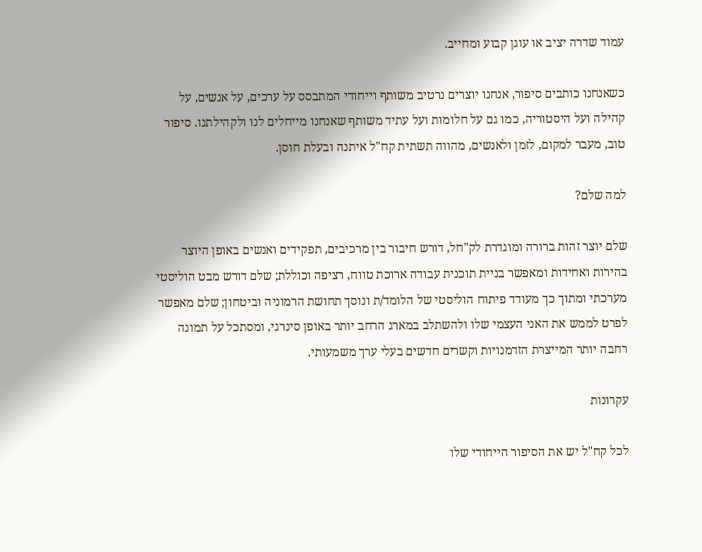עמוד שדרה יציב או עוגן קבוע ומחייב.

כשאנחנו כותבים סיפור, אנחנו יוצרים נרטיב משותף וייחודי המתבסס על ערכים, על אנשים, על קהילה ועל היסטוריה, כמו גם על חלומות ועל עתיד משותף שאנחנו מייחלים לנו ולקהילתנו. סיפור טוב, מעבר למקום, לזמן ולאנשים, מהווה תשתית קח"ל איתנה ובעלת חוסן.

למה שלם?

שלם יוצר זהות ברורה ומוגדרת לק"חל, דורש חיבור בין מרכיבים, תפקידים ואנשים באופן היוצר בהירות ואחידות ומאפשר בניית תוכנית עבודה ארוכת טווח, רציפה וכוללת; שלם דורש מבט הוליסטי מערכתי ומתוך כך מעודד פיתוח הוליסטי של הלומד/ת ונוסך תחושת הרמוניה וביטחון; שלם מאפשר לפרט לממש את האני העצמי שלו ולהשתלב במארג הרחב יותר באופן סינרגי, ומסתכל על תמונה רחבה יותר המייצרת הזדמנויות וקשרים חדשים בעלי ערך משמעותי.

עקרונות

לכל קח"ל יש את הסיפור הייחודי שלו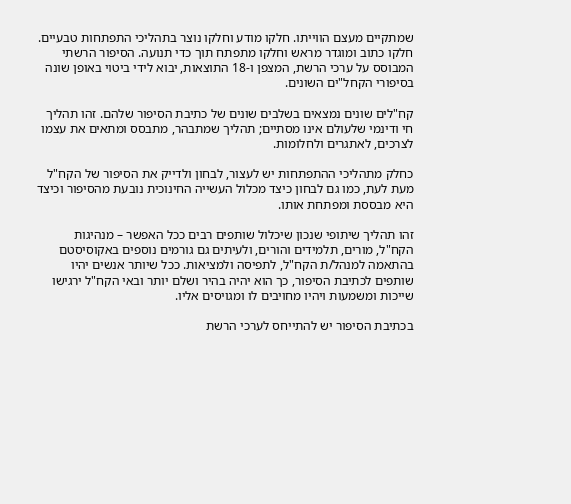שמתקיים מעצם הווייתו. חלקו מודע וחלקו נוצר בתהליכי התפתחות טבעיים. חלקו כתוב ומוגדר מראש וחלקו מתפתח תוך כדי תנועה. הסיפור הרשתי המבוסס על ערכי הרשת, המצפן ו-18 התוצאות, יבוא לידי ביטוי באופן שונה בסיפורי הקחל"ים השונים.

קח"לים שונים נמצאים בשלבים שונים של כתיבת הסיפור שלהם. זהו תהליך חי ודינמי שלעולם אינו מסתיים; תהליך שמתבהר, מתבסס ומתאים את עצמו לצרכים, לאתגרים ולחלומות.

כחלק מתהליכי ההתפתחות יש לעצור, לבחון ולדייק את הסיפור של הקח"ל מעת לעת, כמו גם לבחון כיצד מכלול העשייה החינוכית נובעת מהסיפור וכיצד היא מבססת ומפתחת אותו.

זהו תהליך שיתופי שנכון שיכלול שותפים רבים ככל האפשר – מנהיגות הקח"ל, מורים, תלמידים והורים, ולעיתים גם גורמים נוספים באקוסיסטם בהתאמה למנהל/ת הקח"ל, לתפיסה ולמציאות. ככל שיותר אנשים יהיו שותפים לכתיבת הסיפור, כך הוא יהיה בהיר ושלם יותר ובאי הקח"ל ירגישו שייכות ומשמעות ויהיו מחויבים לו ומגויסים אליו.

בכתיבת הסיפור יש להתייחס לערכי הרשת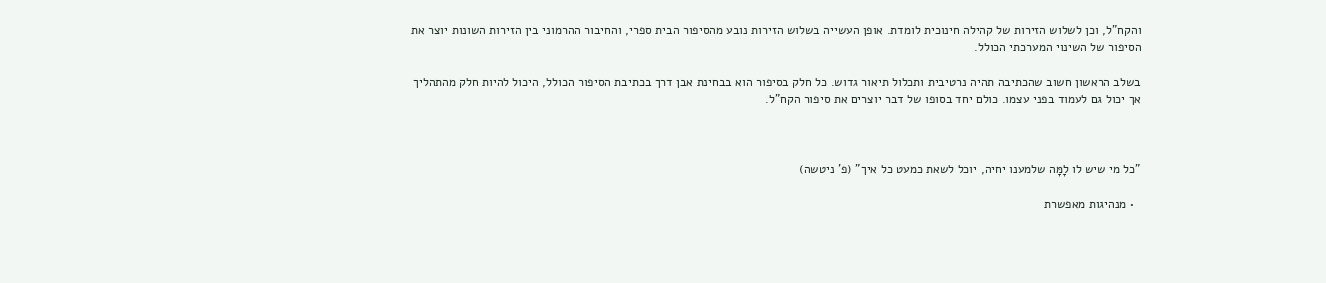והקח"ל, וכן לשלוש הזירות של קהילה חינוכית לומדת. אופן העשייה בשלוש הזירות נובע מהסיפור הבית ספרי, והחיבור ההרמוני בין הזירות השונות יוצר את הסיפור של השינוי המערכתי הכולל.

בשלב הראשון חשוב שהכתיבה תהיה נרטיבית ותכלול תיאור גדוש. כל חלק בסיפור הוא בבחינת אבן דרך בכתיבת הסיפור הכולל, היכול להיות חלק מהתהליך אך יכול גם לעמוד בפני עצמו. כולם יחד בסופו של דבר יוצרים את סיפור הקח"ל.



"כל מי שיש לו לָמָּה שלמענו יחיה, יוכל לשאת כמעט כל איך" (פ' ניטשה)

  • מנהיגות מאפשרת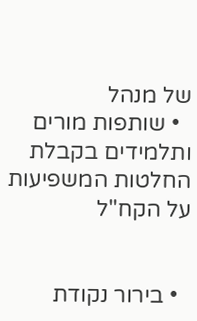של מנהל
  • שותפות מורים ותלמידים בקבלת החלטות המשפיעות על הקח"ל


  • בירור נקודת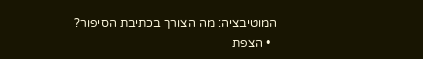המוטיבציה: מה הצורך בכתיבת הסיפור?
  • הצפת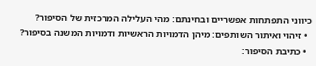כיווני התפתחות אפשריים ובחינתם: מהי העלילה המרכזית של הסיפור?
  • זיהוי ואיתור השותפים: מיהן הדמויות הראשיות ודמויות המשנה בסיפור?
  • כתיבת הסיפור: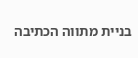בניית מתווה הכתיבה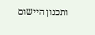ותכנון היישום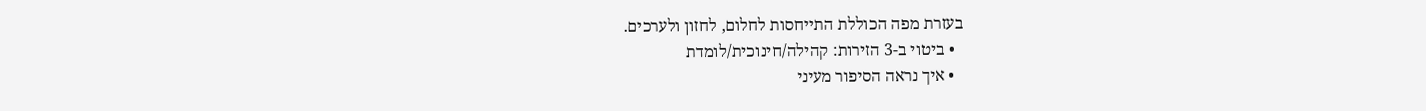בעזרת מפה הכוללת התייחסות לחלום, לחזון ולערכים.
  • ביטוי ב-3 הזירות: קהילה/חינוכית/לומדת
  • איך נראה הסיפור מעיני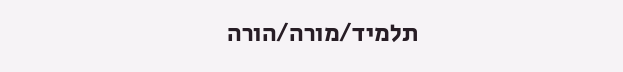תלמיד/מורה/הורה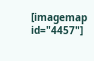[imagemap id="4457"]